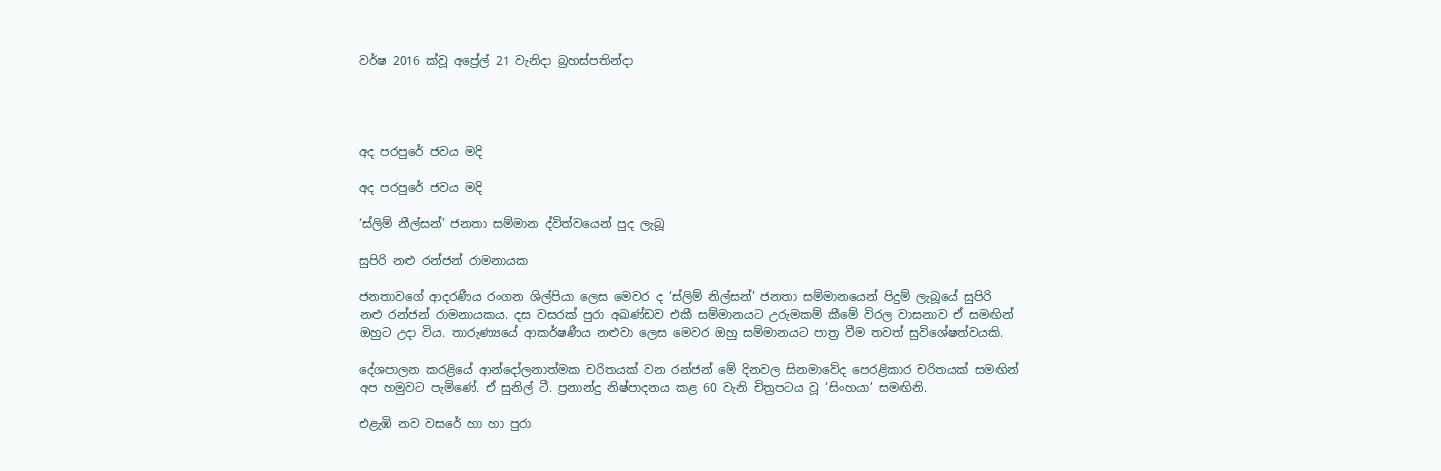වර්ෂ 2016 ක්වූ අප්‍රේල් 21 වැනිදා බ්‍රහස්පතින්දා




අද පරපුරේ ජවය මදි

අද පරපුරේ ජවය මදි

‘ස්ලිම් නීල්සන්’ ජනතා සම්මාන ද්විත්වයෙන් පුද ලැබූ

සුපිරි නළු රන්ජන් රාමනායක

ජනතාවගේ ආදරණීය රංගන ශිල්පියා ලෙස මෙවර ද ‘ස්ලිම් නිල්සන්’ ජනතා සම්මානයෙන් පිදුම් ලැබූයේ සුපිරි නළු රන්ජන් රාමනායකය. දස වසරක් පුරා අඛණ්ඩව එකී සම්මානයට උරුමකම් කීමේ විරල වාසනාව ඒ සමඟින් ඔහුට උදා විය. තාරුණ්‍යයේ ආකර්ෂණීය නළුවා ලෙස මෙවර ඔහු සම්මානයට පාත්‍ර වීම තවත් සුවිශේෂත්වයකි.

දේශපාලන කරළියේ ආන්දෝලනාත්මක චරිතයක් වන රන්ජන් මේ දිනවල සිනමාවේද පෙරළිකාර චරිතයක් සමඟින් අප හමුවට පැමිණේ. ඒ සුනිල් ටී. ප්‍රනාන්දු නිෂ්පාදනය කළ 60 වැනි චිත්‍රපටය වූ ‘සිංහයා’ සමඟිනි.

එළැඹි නව වසරේ හා හා පුරා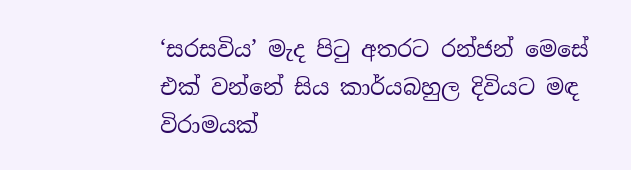‘සරසවිය’ මැද පිටු අතරට රන්ජන් මෙසේ එක් වන්නේ සිය කාර්යබහුල දිවියට මඳ විරාමයක්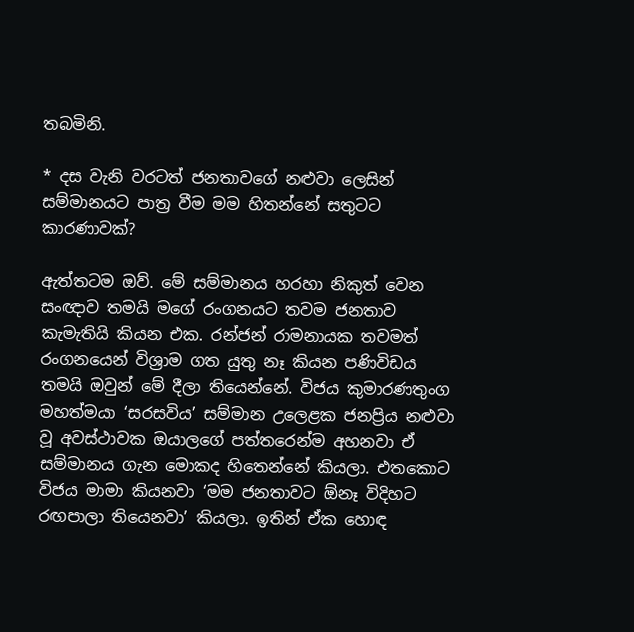තබමිනි.

* දස වැනි වරටත් ජනතාවගේ නළුවා ලෙසින් සම්මානයට පාත්‍ර වීම මම හිතන්නේ සතුටට කාරණාවක්?

ඇත්තටම ඔව්. මේ සම්මානය හරහා නිකුත් වෙන සංඥාව තමයි මගේ රංගනයට තවම ජනතාව කැමැතියි කියන එක. රන්ජන් රාමනායක තවමත් රංගනයෙන් විශ්‍රාම ගත යුතු නෑ කියන පණිවිඩය තමයි ඔවුන් මේ දීලා තියෙන්නේ. විජය කුමාරණතුංග මහත්මයා ‘සරසවිය’ සම්මාන උලෙළක ජනප්‍රිය නළුවා වූ අවස්ථාවක ඔයාලගේ පත්තරෙන්ම අහනවා ඒ සම්මානය ගැන මොකද හිතෙන්නේ කියලා. එතකොට විජය මාමා කියනවා ‘මම ජනතාවට ඕනෑ විදිහට රඟපාලා තියෙනවා’ කියලා. ඉතින් ඒක හොඳ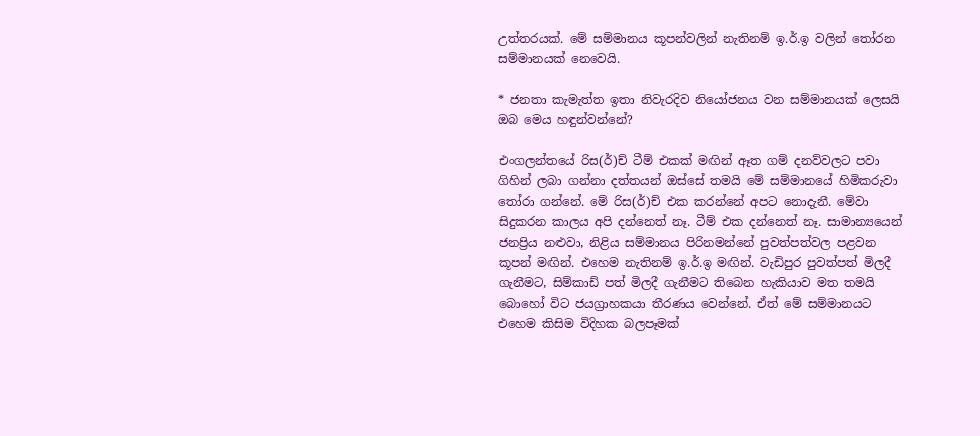උත්තරයක්. මේ සම්මානය කූපන්වලින් නැතිනම් ඉ.ර්.ඉ වලින් තෝරන සම්මානයක් නෙවෙයි.

* ජනතා කැමැත්ත ඉතා නිවැරදිව නියෝජනය වන සම්මානයක් ලෙසයි ඔබ මෙය හඳුන්වන්නේ?

එංගලන්තයේ රිස(ර්)ච් ටීම් එකක් මඟින් ඈත ගම් දනව්වලට පවා ගිහින් ලබා ගන්නා දත්තයන් ඔස්සේ තමයි මේ සම්මානයේ හිමිකරුවා තෝරා ගන්නේ. මේ රිස(ර්)ච් එක කරන්නේ අපට නොදැනී. මේවා සිදුකරන කාලය අපි දන්නෙත් නෑ. ටීම් එක දන්නෙත් නෑ. සාමාන්‍යයෙන් ජනප්‍රිය නළුවා, නිළිය සම්මානය පිරිනමන්නේ පුවත්පත්වල පළවන කූපන් මඟින්. එහෙම නැතිනම් ඉ.ර්.ඉ මඟින්. වැඩිපුර පුවත්පත් මිලදී ගැනීමට, සිම්කාඩ් පත් මිලදී ගැනීමට තිබෙන හැකියාව මත තමයි බොහෝ විට ජයග්‍රාහකයා තීරණය වෙන්නේ. ඒත් මේ සම්මානයට එහෙම කිසිම විදිහක බලපෑමක්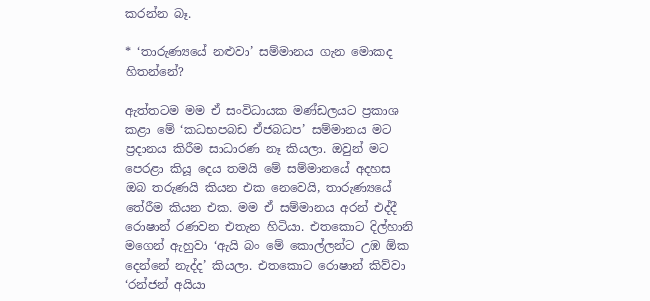කරන්න බෑ.

* ‘තාරුණ්‍යයේ නළුවා’ සම්මානය ගැන මොකද හිතන්නේ?

ඇත්තටම මම ඒ සංවිධායක මණ්ඩලයට ප්‍රකාශ කළා මේ ‘කධභපබඩ ඒජබධප’ සම්මානය මට ප්‍රදානය කිරීම සාධාරණ නෑ කියලා. ඔවුන් මට පෙරළා කියූ දෙය තමයි මේ සම්මානයේ අදහස ඔබ තරුණයි කියන එක නෙවෙයි, තාරුණ්‍යයේ තේරීම කියන එක. මම ඒ සම්මානය අරන් එද්දී රොෂාන් රණවන එතැන හිටියා. එතකොට දිල්හානි මගෙන් ඇහුවා ‘ඇයි බං මේ කොල්ලන්ට උඹ ඕක දෙන්නේ නැද්ද’ කියලා. එතකොට රොෂාන් කිව්වා ‘රන්ජන් අයියා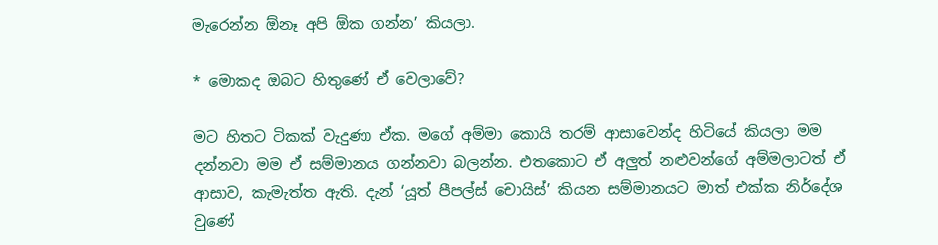මැරෙන්න ඕනෑ අපි ඕක ගන්න’ කියලා.

* මොකද ඔබට හිතුණේ ඒ වෙලාවේ?

මට හිතට ටිකක් වැදුණා ඒක. මගේ අම්මා කොයි තරම් ආසාවෙන්ද හිටියේ කියලා මම දන්නවා මම ඒ සම්මානය ගන්නවා බලන්න. එතකොට ඒ අලුත් නළුවන්ගේ අම්මලාටත් ඒ ආසාව, කැමැත්ත ඇති. දැන් ‘යූත් පීපල්ස් චොයිස්’ කියන සම්මානයට මාත් එක්ක නිර්දේශ වුණේ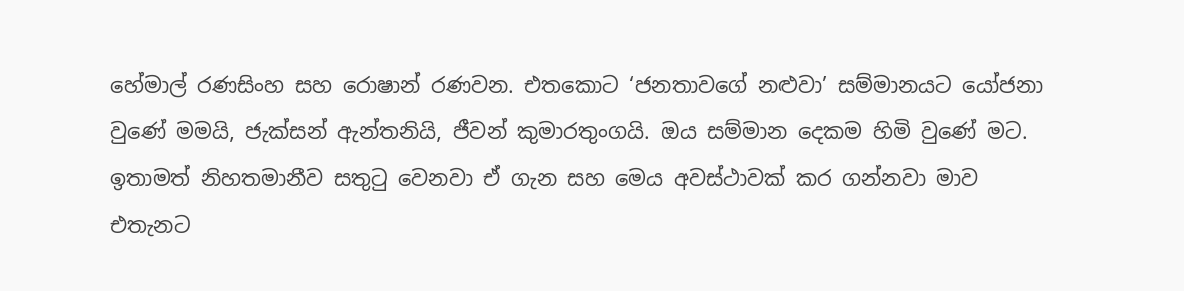හේමාල් රණසිංහ සහ රොෂාන් රණවන. එතකොට ‘ජනතාවගේ නළුවා’ සම්මානයට යෝජනා වුණේ මමයි, ජැක්සන් ඇන්තනියි, ජීවන් කුමාරතුංගයි. ඔය සම්මාන දෙකම හිමි වුණේ මට. ඉතාමත් නිහතමානීව සතුටු වෙනවා ඒ ගැන සහ මෙය අවස්ථාවක් කර ගන්නවා මාව එතැනට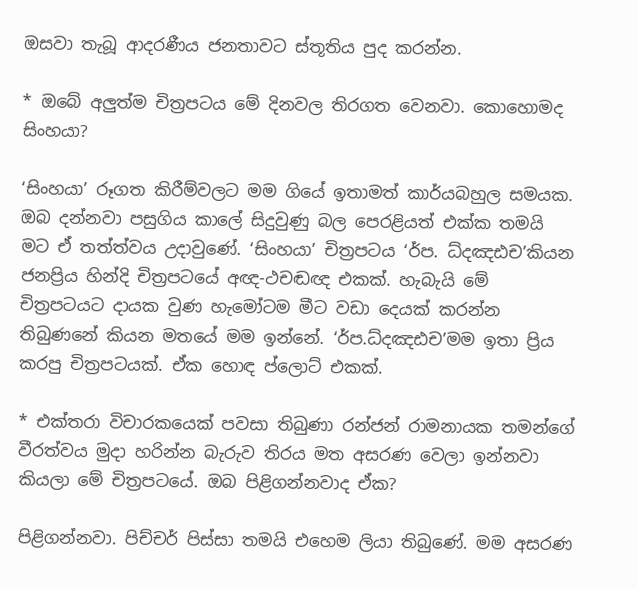ඔසවා තැබූ ආදරණීය ජනතාවට ස්තූතිය පුද කරන්න.

* ඔබේ අලුත්ම චිත්‍රපටය මේ දිනවල තිරගත වෙනවා. කොහොමද සිංහයා?

‘සිංහයා’ රූගත කිරීම්වලට මම ගියේ ඉතාමත් කාර්යබහුල සමයක. ඔබ දන්නවා පසුගිය කාලේ සිදුවුණු බල පෙරළියත් එක්ක තමයි මට ඒ තත්ත්වය උදාවුණේ. ‘සිංහයා’ චිත්‍රපටය ‘ර්ප. ධ්දඤඪච’කියන ජනප්‍රිය හින්දි චිත්‍රපටයේ අඥ-ථචඬඥ එකක්. හැබැයි මේ චිත්‍රපටයට දායක වුණ හැමෝටම මීට වඩා දෙයක් කරන්න තිබුණනේ කියන මතයේ මම ඉන්නේ. ‘ර්ප.ධ්දඤඪච’මම ඉතා ප්‍රිය කරපු චිත්‍රපටයක්. ඒක හොඳ ප්ලොට් එකක්.

* එක්තරා විචාරකයෙක් පවසා තිබුණා රන්ජන් රාමනායක තමන්ගේ වීරත්වය මුදා හරින්න බැරුව තිරය මත අසරණ වෙලා ඉන්නවා කියලා මේ චිත්‍රපටයේ. ඔබ පිළිගන්නවාද ඒක?

පිළිගන්නවා. පිච්චර් පිස්සා තමයි එහෙම ලියා තිබුණේ. මම අසරණ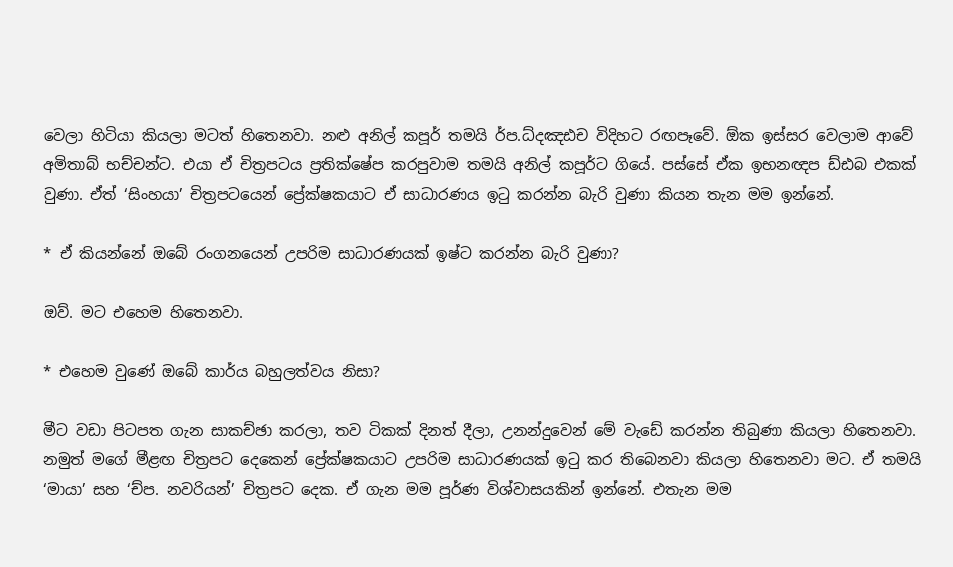වෙලා හිටියා කියලා මටත් හිතෙනවා. නළු අනිල් කපූර් තමයි ර්ප.ධ්දඤඪච විදිහට රඟපෑවේ. ඕක ඉස්සර වෙලාම ආවේ අමිතාබ් භච්චන්ට. එයා ඒ චිත්‍රපටය ප්‍රතික්ෂේප කරපුවාම තමයි අනිල් කපූර්ට ගියේ. පස්සේ ඒක ඉභනඥප ඩ්ඪබ එකක් වුණා. ඒත් ‘සිංහයා’ චිත්‍රපටයෙන් ප්‍රේක්ෂකයාට ඒ සාධාරණය ඉටු කරන්න බැරි වුණා කියන තැන මම ඉන්නේ.

* ඒ කියන්නේ ඔබේ රංගනයෙන් උපරිම සාධාරණයක් ඉෂ්ට කරන්න බැරි වුණා?

ඔව්. මට එහෙම හිතෙනවා.

* එහෙම වුණේ ඔබේ කාර්ය බහුලත්වය නිසා?

මීට වඩා පිටපත ගැන සාකච්ඡා කරලා, තව ටිකක් දිනත් දීලා, උනන්දුවෙන් මේ වැඩේ කරන්න තිබුණා කියලා හිතෙනවා. නමුත් මගේ මීළඟ චිත්‍රපට දෙකෙන් ප්‍රේක්ෂකයාට උපරිම සාධාරණයක් ඉටු කර තිබෙනවා කියලා හිතෙනවා මට. ඒ තමයි ‘මායා’ සහ ‘ච්ප. නවරියන්’ චිත්‍රපට දෙක. ඒ ගැන මම පූර්ණ විශ්වාසයකින් ඉන්නේ. එතැන මම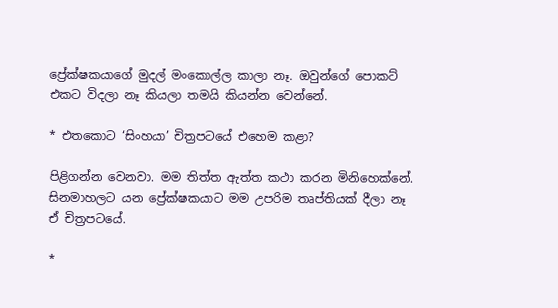ප්‍රේක්ෂකයාගේ මුදල් මංකොල්ල කාලා නෑ. ඔවුන්ගේ පොකට් එකට විදලා නෑ කියලා තමයි කියන්න වෙන්නේ.

* එතකොට ‘සිංහයා’ චිත්‍රපටයේ එහෙම කළා?

පිළිගන්න වෙනවා. මම තිත්ත ඇත්ත කථා කරන මිනිහෙක්නේ. සිනමාහලට යන ප්‍රේක්ෂකයාට මම උපරිම තෘප්තියක් දීලා නෑ ඒ චිත්‍රපටයේ.

*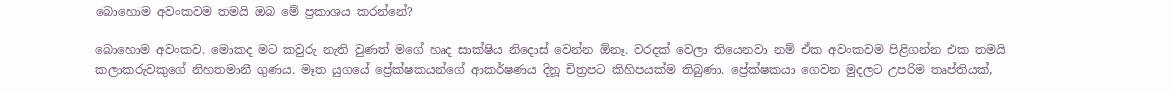බොහොම අවංකවම තමයි ඔබ මේ ප්‍රකාශය කරන්නේ?

බොහොම අවංකව. මොකද මට කවුරු නැති වුණත් මගේ හෘද සාක්ෂිය නිදොස් වෙන්න ඕනෑ. වරදක් වෙලා තියෙනවා නම් ඒක අවංකවම පිළිගන්න එක තමයි කලාකරුවකුගේ නිහතමානී ගුණය. මෑත යුගයේ ප්‍රේක්ෂකයන්ගේ ආකර්ෂණය දිනූ චිත්‍රපට කිහිපයක්ම තිබුණා. ප්‍රේක්ෂකයා ගෙවන මුදලට උපරිම තෘප්තියක්,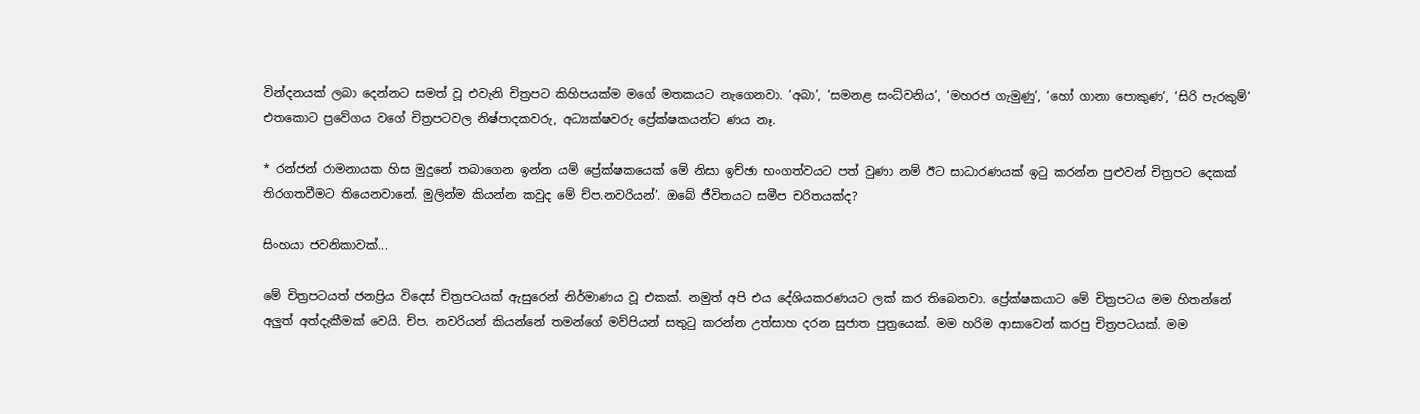වින්දනයක් ලබා දෙන්නට සමත් වූ එවැනි චිත්‍රපට කිහිපයක්ම මගේ මතකයට නැගෙනවා. ‘අබා’, ‘සමනළ සංධ්වනිය’, ‘මහරජ ගැමුණු’, ‘හෝ ගානා පොකුණ’, ‘සිරි පැරකුම්’ එතකොට ප්‍රවේගය වගේ චිත්‍රපටවල නිෂ්පාදකවරු, අධ්‍යක්ෂවරු ප්‍රේක්ෂකයන්ට ණය නෑ.

* රන්ජන් රාමනායක හිස මුදුනේ තබාගෙන ඉන්න යම් ප්‍රේක්ෂකයෙක් මේ නිසා ඉච්ඡා භංගත්වයට පත් වුණා නම් ඊට සාධාරණයක් ඉටු කරන්න පුළුවන් චිත්‍රපට දෙකක් තිරගතවීමට තියෙනවානේ. මුලින්ම කියන්න කවුද මේ ච්ප.නවරියන්’. ඔබේ ජීවිතයට සමීප චරිතයක්ද?

සිංහයා ජවනිකාවක්...

මේ චිත්‍රපටයත් ජනප්‍රිය විදෙස් චිත්‍රපටයක් ඇසුරෙන් නිර්මාණය වූ එකක්. නමුත් අපි එය දේශියකරණයට ලක් කර තිබෙනවා. ප්‍රේක්ෂකයාට මේ චිත්‍රපටය මම හිතන්නේ අලුත් අත්දැකීමක් වෙයි. ච්ප. නවරියන් කියන්නේ තමන්ගේ මව්පියන් සතුටු කරන්න උත්සාහ දරන සුජාත පුත්‍රයෙක්. මම හරිම ආසාවෙන් කරපු චිත්‍රපටයක්. මම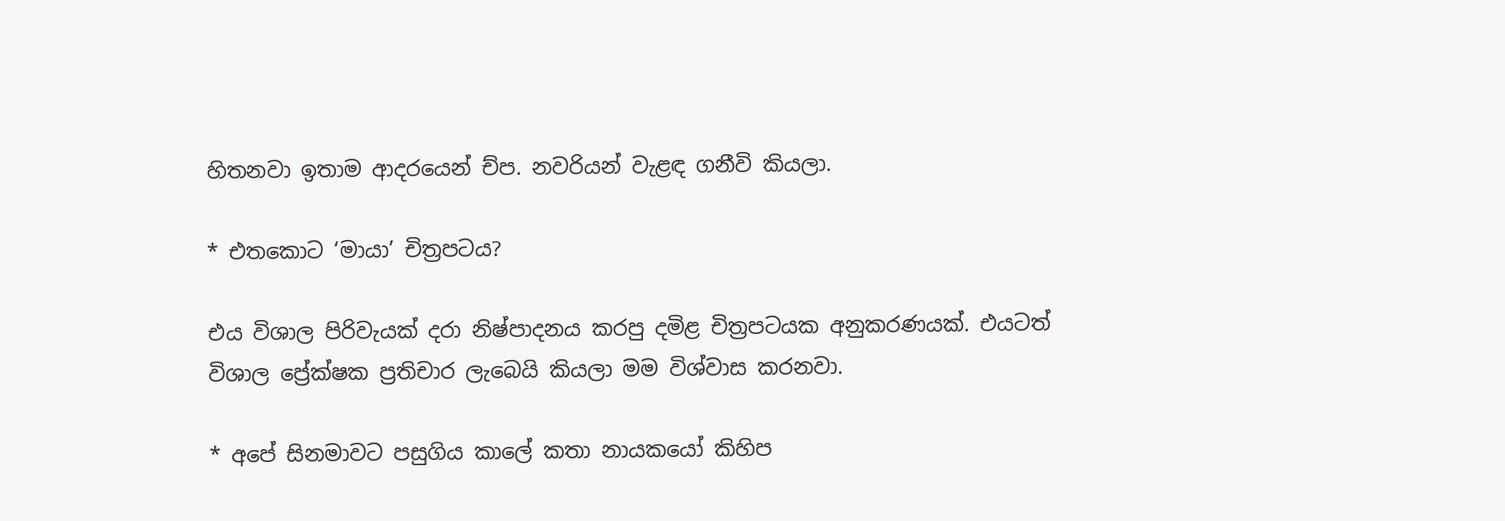හිතනවා ඉතාම ආදරයෙන් ච්ප. නවරියන් වැළඳ ගනීවි කියලා.

* එතකොට ‘මායා’ චිත්‍රපටය?

එය විශාල පිරිවැයක් දරා නිෂ්පාදනය කරපු දමිළ චිත්‍රපටයක අනුකරණයක්. එයටත් විශාල ප්‍රේක්ෂක ප්‍රතිචාර ලැබෙයි කියලා මම විශ්වාස කරනවා.

* අපේ සිනමාවට පසුගිය කාලේ කතා නායකයෝ කිහිප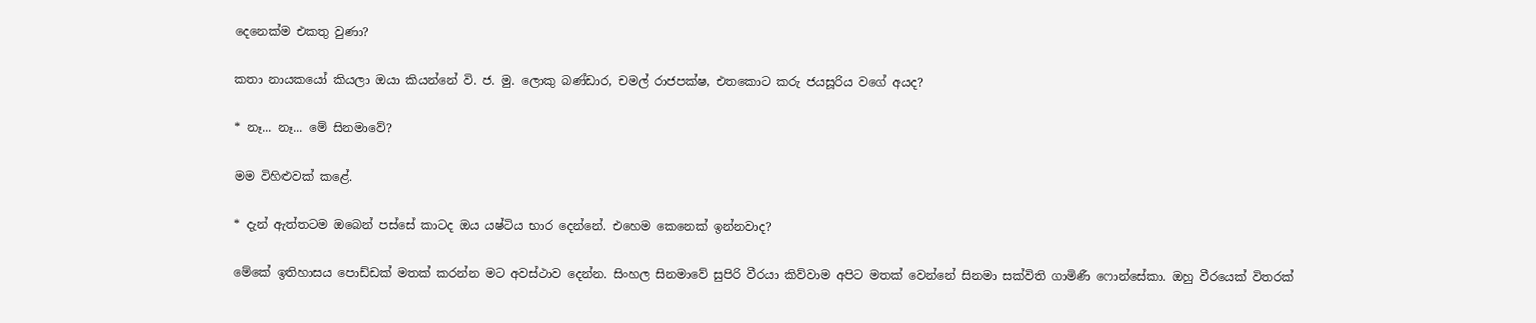දෙනෙක්ම එකතු වුණා?

කතා නායකයෝ කියලා ඔයා කියන්නේ වි. ජ. මු. ලොකු බණ්ඩාර, චමල් රාජපක්ෂ, එතකොට කරු ජයසූරිය වගේ අයද?

* නෑ... නෑ... මේ සිනමාවේ?

මම විහිළුවක් කළේ.

* දැන් ඇත්තටම ඔබෙන් පස්සේ කාටද ඔය යෂ්ටිය භාර දෙන්නේ. එහෙම කෙනෙක් ඉන්නවාද?

මේකේ ඉතිහාසය පොඩ්ඩක් මතක් කරන්න මට අවස්ථාව දෙන්න. සිංහල සිනමාවේ සුපිරි වීරයා කිව්වාම අපිට මතක් වෙන්නේ සිනමා සක්විති ගාමිණී ෆොන්සේකා. ඔහු වීරයෙක් විතරක්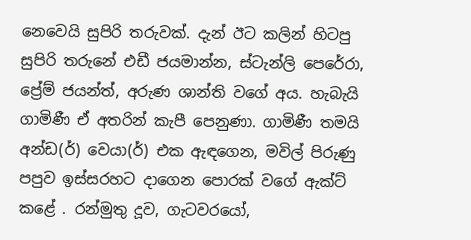නෙවෙයි සුපිරි තරුවක්. දැන් ඊට කලින් හිටපු සුපිරි තරුනේ එඩී ජයමාන්න, ස්ටැන්ලි පෙරේරා, ප්‍රේම් ජයන්ත්, අරුණ ශාන්ති වගේ අය. හැබැයි ගාමිණී ඒ අතරින් කැපී පෙනුණා. ගාමිණී තමයි අන්ඩ(ර්) වෙයා(ර්) එක ඇඳගෙන, මවිල් පිරුණු පපුව ඉස්සරහට දාගෙන පොරක් වගේ ඇක්ට් කළේ . රන්මුතු දූව, ගැටවරයෝ,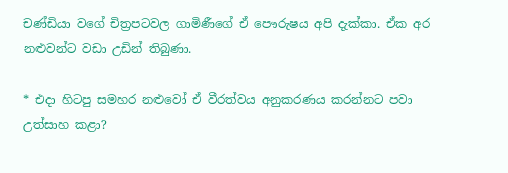චණ්ඩියා වගේ චිත්‍රපටවල ගාමිණීගේ ඒ පෞරුෂය අපි දැක්කා. ඒක අර නළුවන්ට වඩා උඩින් තිබුණා.

* එදා හිටපු සමහර නළුවෝ ඒ වීරත්වය අනුකරණය කරන්නට පවා උත්සාහ කළා?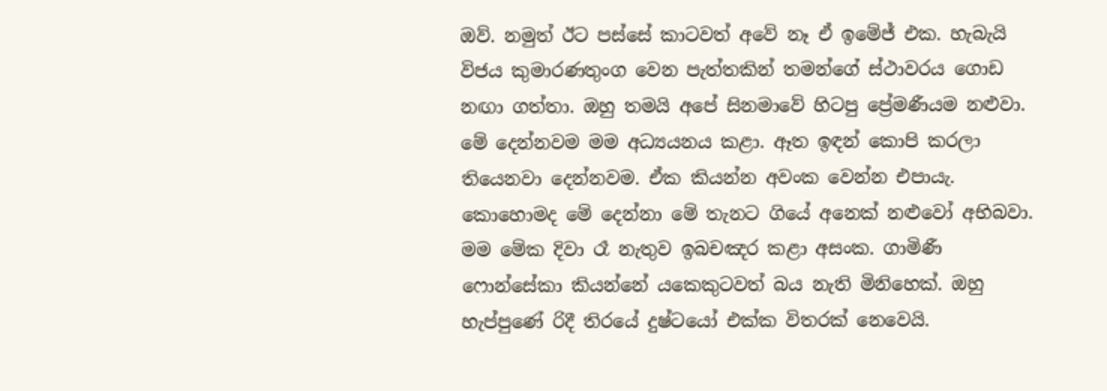ඔව්. නමුත් ඊට පස්සේ කාටවත් අවේ නෑ ඒ ඉමේජ් එක. හැබැයි විජය කුමාරණතුංග වෙන පැත්තකින් තමන්ගේ ස්ථාවරය ගොඩ නඟා ගත්තා. ඔහු තමයි අපේ සිනමාවේ හිටපු ප්‍රේමණීයම නළුවා. මේ දෙන්නවම මම අධ්‍යයනය කළා. ඈත ඉඳන් කොපි කරලා තියෙනවා දෙන්නවම. ඒක කියන්න අවංක වෙන්න එපායැ. කොහොමද මේ දෙන්නා මේ තැනට ගියේ අනෙක් නළුවෝ අභිබවා. මම මේක දිවා රෑ නැතුව ඉබචඤර කළා අසංක. ගාමිණී ෆොන්සේකා කියන්නේ යකෙකුටවත් බය නැති මිනිහෙක්. ඔහු හැප්පුණේ රිදී තිරයේ දුෂ්ටයෝ එක්ක විතරක් නෙවෙයි.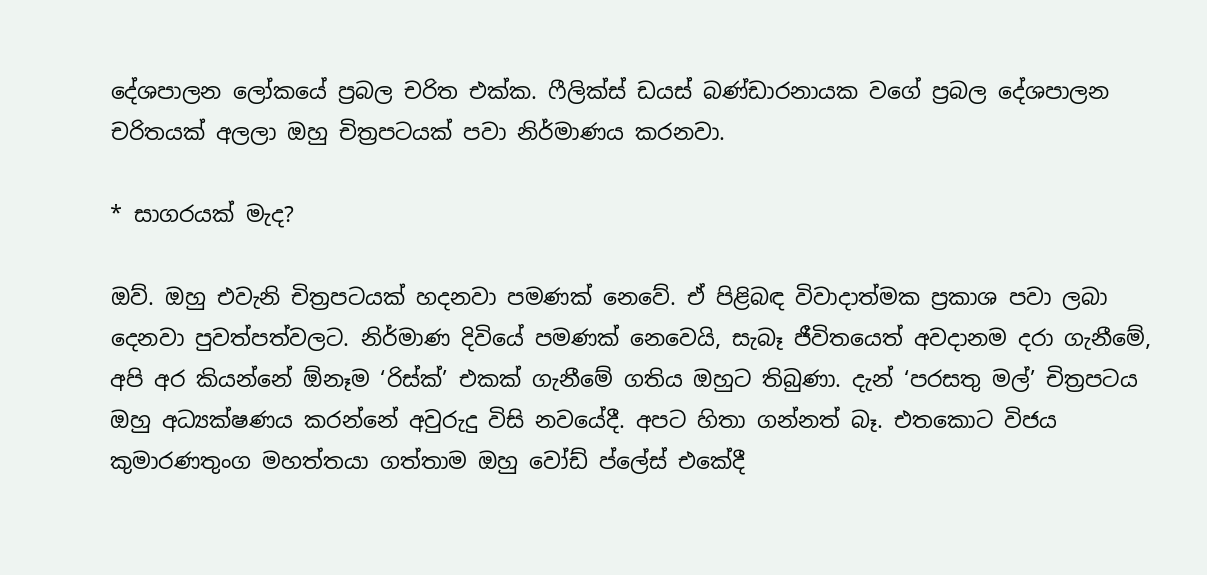දේශපාලන ලෝකයේ ප්‍රබල චරිත එක්ක. ෆීලික්ස් ඩයස් බණ්ඩාරනායක වගේ ප්‍රබල දේශපාලන චරිතයක් අලලා ඔහු චිත්‍රපටයක් පවා නිර්මාණය කරනවා.

* සාගරයක් මැද?

ඔව්. ඔහු එවැනි චිත්‍රපටයක් හදනවා පමණක් නෙවේ. ඒ පිළිබඳ විවාදාත්මක ප්‍රකාශ පවා ලබා දෙනවා පුවත්පත්වලට. නිර්මාණ දිවියේ පමණක් නෙවෙයි, සැබෑ ජීවිතයෙත් අවදානම දරා ගැනීමේ, අපි අර කියන්නේ ඕනෑම ‘රිස්ක්’ එකක් ගැනීමේ ගතිය ඔහුට තිබුණා. දැන් ‘පරසතු මල්’ චිත්‍රපටය ඔහු අධ්‍යක්ෂණය කරන්නේ අවුරුදු විසි නවයේදී. අපට හිතා ගන්නත් බෑ. එතකොට විජය කුමාරණතුංග මහත්තයා ගත්තාම ඔහු වෝඩ් ප්ලේස් එකේදී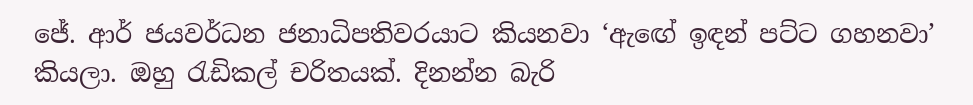ජේ. ආර් ජයවර්ධන ජනාධිපතිවරයාට කියනවා ‘ඇඟේ ඉඳන් පට්ට ගහනවා’ කියලා. ඔහු රැඩිකල් චරිතයක්. දිනන්න බැරි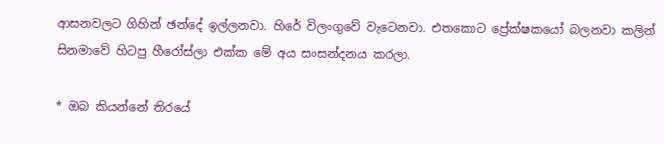ආසනවලට ගිහින් ඡන්දේ ඉල්ලනවා. හිරේ විලංගුවේ වැටෙනවා. එතකොට ප්‍රේක්ෂකයෝ බලනවා කලින් සිනමාවේ හිටපු හීරෝස්ලා එක්ක මේ අය සංසන්දනය කරලා.

* ඔබ කියන්නේ තිරයේ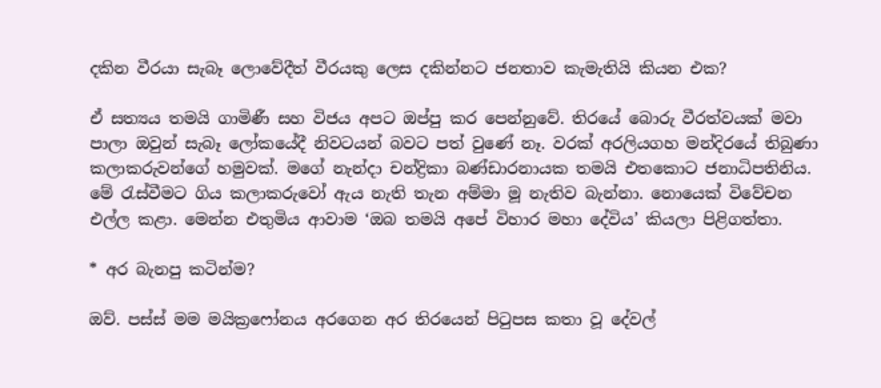දකින වීරයා සැබෑ ලොවේදීත් වීරයකු ලෙස දකින්නට ජනතාව කැමැතියි කියන එක?

ඒ සත්‍යය තමයි ගාමිණී සහ විජය අපට ඔප්පු කර පෙන්නුවේ. තිරයේ බොරු වීරත්වයක් මවා පාලා ඔවුන් සැබෑ ලෝකයේදී නිවටයන් බවට පත් වුණේ නෑ. වරක් අරලියගහ මන්දිරයේ තිබුණා කලාකරුවන්ගේ හමුවක්. මගේ නැන්දා චන්ද්‍රිකා බණ්ඩාරනායක තමයි එතකොට ජනාධිපතිනිය. මේ රැස්වීමට ගිය කලාකරුවෝ ඇය නැති තැන අම්මා මූ නැතිව බැන්නා. නොයෙක් විවේචන එල්ල කළා. මෙන්න එතුමිය ආවාම ‘ඔබ තමයි අපේ විහාර මහා දේවිය’ කියලා පිළිගත්තා.

* අර බැනපු කටින්ම?

ඔව්. පස්ස් මම මයික්‍රෆෝනය අරගෙන අර තිරයෙන් පිටුපස කතා වූ දේවල්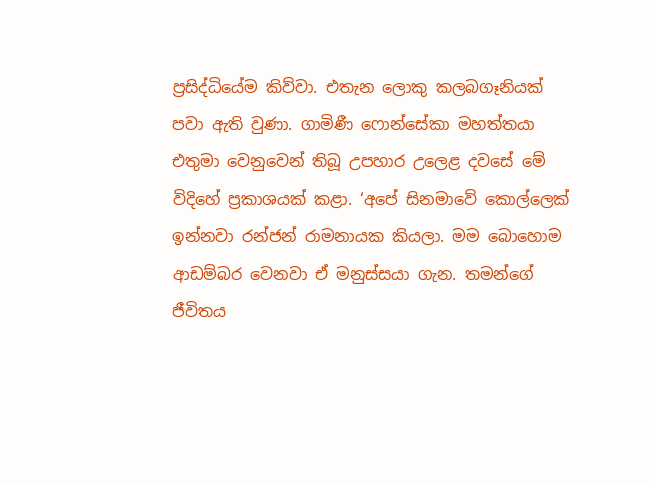ප්‍රසිද්ධියේම කිව්වා. එතැන ලොකු කලබගෑනියක් පවා ඇති වුණා. ගාමිණී ෆොන්සේකා මහත්තයා එතුමා වෙනුවෙන් තිබූ උපහාර උලෙළ දවසේ මේ විදිහේ ප්‍රකාශයක් කළා. ‘අපේ සිනමාවේ කොල්ලෙක් ඉන්නවා රන්ජන් රාමනායක කියලා. මම බොහොම ආඩම්බර වෙනවා ඒ මනුස්සයා ගැන. තමන්ගේ ජීවිතය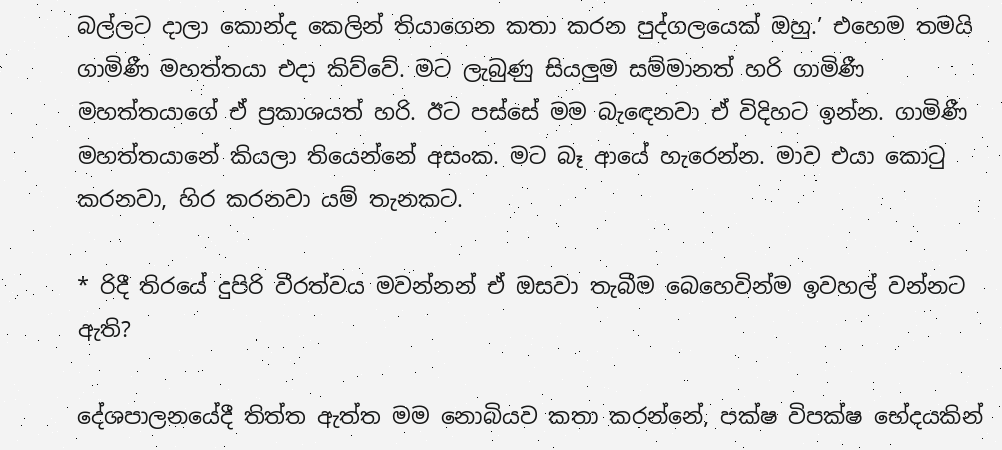බල්ලට දාලා කොන්ද කෙලින් තියාගෙන කතා කරන පුද්ගලයෙක් ඔහු.’ එහෙම තමයි ගාමිණී මහත්තයා එදා කිව්වේ. මට ලැබුණු සියලුම සම්මානත් හරි ගාමිණී මහත්තයාගේ ඒ ප්‍රකාශයත් හරි. ඊට පස්සේ මම බැඳෙනවා ඒ විදිහට ඉන්න. ගාමිණී මහත්තයානේ කියලා තියෙන්නේ අසංක. මට බෑ ආයේ හැරෙන්න. මාව එයා කොටු කරනවා, හිර කරනවා යම් තැනකට.

* රිදී තිරයේ දුපිරි වීරත්වය මවන්නන් ඒ ඔසවා තැබීම බෙහෙවින්ම ඉවහල් වන්නට ඇති?

දේශපාලනයේදී තිත්ත ඇත්ත මම නොබියව කතා කරන්නේ, පක්ෂ විපක්ෂ භේදයකින්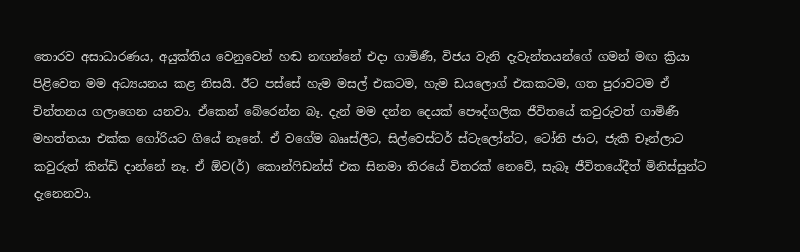තොරව අසාධාරණය, අයුක්තිය වෙනුවෙන් හඬ නඟන්නේ එදා ගාමිණී, විජය වැනි දැවැන්තයන්ගේ ගමන් මඟ ක්‍රියා පිළිවෙත මම අධ්‍යයනය කළ නිසයි. ඊට පස්සේ හැම මසල් එකටම, හැම ඩයලොග් එකකටම, ගත පුරාවටම ඒ චින්තනය ගලාගෙන යනවා. ඒකෙන් බේරෙන්න බෑ. දැන් මම දන්න දෙයක් පෞද්ගලික ජීවිතයේ කවුරුවත් ගාමිණී මහත්තයා එක්ක ගෝරියට ගියේ නෑනේ. ඒ වගේම බෲස්ලීට, සිල්වෙස්ටර් ස්ටැලෝන්ට, ටෝනි ජාට, ජැකී චෑන්ලාට කවුරුත් කින්ඩි දාන්නේ නෑ. ඒ ඕව(ර්) කොන්ෆිඩන්ස් එක සිනමා තිරයේ විතරක් නෙවේ, සැබෑ ජීවිතයේදීත් මිනිස්සුන්ට දැනෙනවා.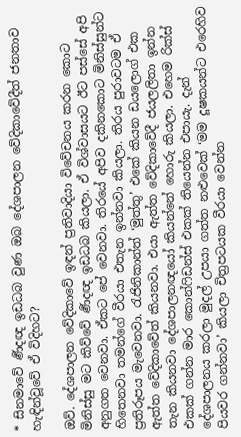* සිනමාවේ ර්‍ණදඥ ඉඩධබ වුණ ඔබ දේශපාලන වේදිකාවේදීත් ජනතාව හැඳින්වූවේ ඒ විදිහට?

ඔව්. දේශපාලන වේදිකාවේ ඉඳන් ප්‍රතිවාදියා විවේචනය කරන කොට මිනිස්සු මට කිව්වේ ර්‍ණදඥ ඉඩධබ කියලා. ඒ විශ්වාසයට ඊට පස්සේ අපි අනුගත වෙනවා. ඒකට පේ වෙනවා. තිරයේ අපිව දකිනකොට මිනිස්සුන්ට හිතෙනවා තමන්ගේ වීරයා එතැන ඉන්නවා කියලා. තිරය පුරාවටම ඒ ප්‍රතිරූපය මැවෙනවා. රැජිනිකාන්ත් ‘මුත්තු’ එකේ කියන ඩයලොග් එක ඇත්ත වේදිකාවේත් කියනවා. එයා ඇත්ත වේදිකාවේදී ජයලලිතා ඉන්න තැන කියනවා දේශපාලනඥයෝ කියන්නේ හොරු කියලා. එහෙම රික්ස් එකක් ගන්න මාර කොන්ෆිඩන්ස් එකක් තියෙන්න එපායැ. දැන් දේශපාලනය කරලා මුදල් උපයා ගත්ත නළුවෙක් ‘මම දූෂකයන්ට එරෙහිව පියවර ගන්නවා’ කියලා චිත්‍රපටයක වීරයා වෙන්න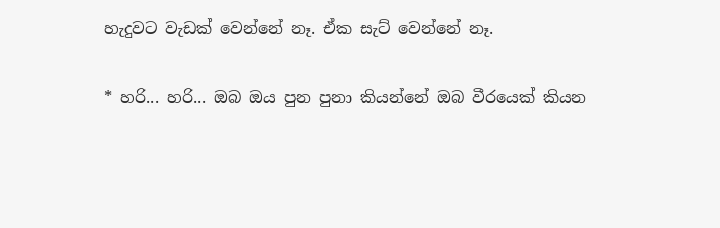හැදුවට වැඩක් වෙන්නේ නෑ. ඒක සැට් වෙන්නේ නෑ.

* හරි... හරි... ඔබ ඔය පුන පුනා කියන්නේ ඔබ වීරයෙක් කියන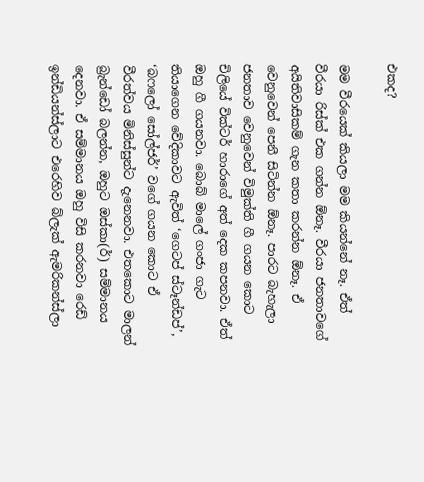එකද?

මම වීරයෙක් කියලා මම කියන්නේ නෑ. ඒත් වීරයා රිස්ක් එක ගන්න ඕනෑ. වීරයා ජනතාවගේ අයිතිවාසිකම් ගැන කතා කරන්න ඕනෑ. ඒ වෙනුවෙන් පෙනී සිටින්න ඕනෑ. පාරට බැහැලා ජනතාව වෙනුවෙන් විමුක්ති ගී ගයන කොට චිලියේ වික්ටර් හාරාගේ අත් දෙක කපනවා. ඒත් ඔහු ගී ගයනවා. බොබ් මාලේ ගංජා ගැට තියාගෙන වේදිකාවට ඇවිත් ‘ගෙටප් ස්ටෑන්ඩප්’, ‘බෆලෝ සෝල්ජර්’ වගේ ගයන කොට ඒ වීරත්වය මිනිස්සුන්ට දැනෙනවා. එතකොට මාලන් බ්‍රැන්ඩෝ බලන්න, ඔහුට ඔස්කා(ර්) සම්මානය දෙනවා. ඒ සම්මානය ඔහු විසි කරනවා රෙඩ් ඉන්ඩියන්ස්ලාට එරෙහිව බ්ලැක් ඇමරිකන්ස්ලා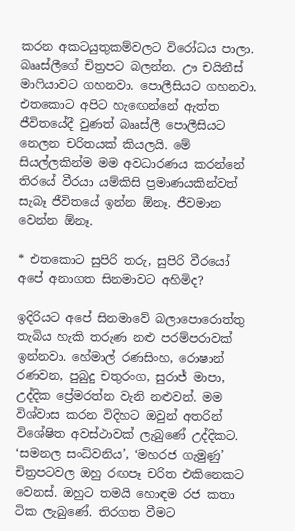කරන අකටයුතුකම්වලට විරෝධය පාලා. බෲස්ලීගේ චිත්‍රපට බලන්න. ඌ චයිනීස් මාෆියාවට ගහනවා. පොලීසියට ගහනවා. එතකොට අපිට හැඟෙන්නේ ඇත්ත ජීවිතයේදී වුණත් බෲස්ලී පොලීසියට නෙලන චරිතයක් කියලයි. මේ සියල්ලකින්ම මම අවධාරණය කරන්නේ තිරයේ වීරයා යම්කිසි ප්‍රමාණයකින්වත් සැබෑ ජීවිතයේ ඉන්න ඕනෑ. ජීවමාන වෙන්න ඕනෑ.

* එතකොට සුපිරි තරු, සුපිරි වීරයෝ අපේ අනාගත සිනමාවට අහිමිද?

ඉදිරියට අපේ සිනමාවේ බලාපොරොත්තු තැබිය හැකි තරුණ නළු පරම්පරාවක් ඉන්නවා. හේමාල් රණසිංහ, රොෂාන් රණවන, පුබුදු චතුරංග, සුරාජ් මාපා, උද්දික ප්‍රේමරත්න වැනි නළුවන්. මම විශ්වාස කරන විදිහට ඔවුන් අතරින් විශේෂිත අවස්ථාවක් ලැබුණේ උද්දිකට. ‘සමනල සංධ්වනිය’, ‘මහරජ ගැමුණු’ චිත්‍රපටවල ඔහු රඟපෑ චරිත එකිනෙකට වෙනස්. ඔහුට තමයි හොඳම රජ කතා ටික ලැබුණේ. තිරගත වීමට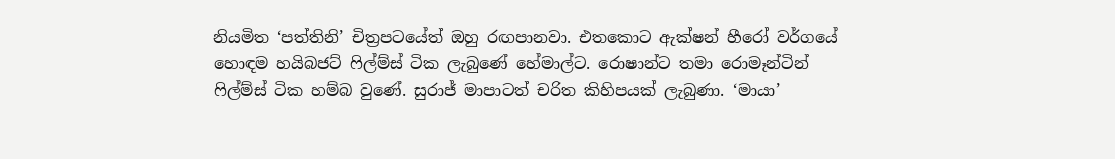නියමිත ‘පත්තිනි’ චිත්‍රපටයේත් ඔහු රඟපානවා. එතකොට ඇක්ෂන් හීරෝ වර්ගයේ හොඳම හයිබජට් ෆිල්ම්ස් ටික ලැබුණේ හේමාල්ට. රොෂාන්ට තමා රොමෑන්ටින් ෆිල්ම්ස් ටික හම්බ වුණේ. සුරාජ් මාපාටත් චරිත කිහිපයක් ලැබුණා. ‘මායා’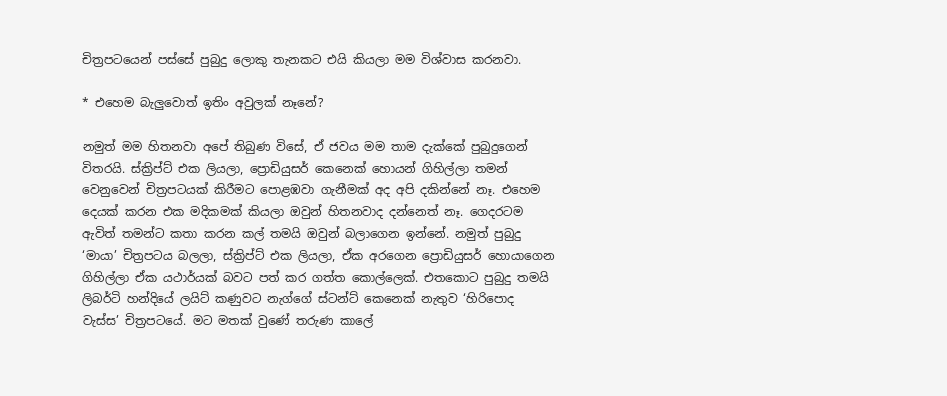චිත්‍රපටයෙන් පස්සේ පුබුදු ලොකු තැනකට එයි කියලා මම විශ්වාස කරනවා.

* එහෙම බැලුවොත් ඉතිං අවුලක් නෑනේ?

නමුත් මම හිතනවා අපේ තිබුණ විසේ, ඒ ජවය මම තාම දැක්කේ පුබුදුගෙන් විතරයි. ස්ක්‍රිප්ට් එක ලියලා, ප්‍රොඩියුසර් කෙනෙක් හොයන් ගිහිල්ලා තමන් වෙනුවෙන් චිත්‍රපටයක් කිරීමට පොළඹවා ගැනීමක් අද අපි දකින්නේ නෑ. එහෙම දෙයක් කරන එක මදිකමක් කියලා ඔවුන් හිතනවාද දන්නෙත් නෑ. ගෙදරටම ඇවිත් තමන්ට කතා කරන කල් තමයි ඔවුන් බලාගෙන ඉන්නේ. නමුත් පුබුදු ‘මායා’ චිත්‍රපටය බලලා, ස්ක්‍රිප්ට් එක ලියලා, ඒක අරගෙන ප්‍රොඩියුසර් හොයාගෙන ගිහිල්ලා ඒක යථාර්යක් බවට පත් කර ගත්ත කොල්ලෙක්. එතකොට පුබුදු තමයි ලිබර්ටි හන්දියේ ලයිට් කණුවට නැග්ගේ ස්ටන්ට් කෙනෙක් නැතුව ‘හිරිපොද වැස්ස’ චිත්‍රපටයේ. මට මතක් වුණේ තරුණ කාලේ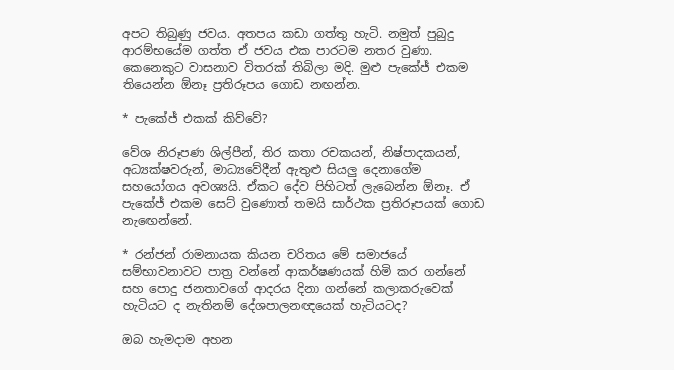අපට තිබුණු ජවය. අතපය කඩා ගත්තු හැටි. නමුත් පුබුදු ආරම්භයේම ගත්ත ඒ ජවය එක පාරටම නතර වුණා. කෙනෙකුට වාසනාව විතරක් තිබිලා මදි. මුළු පැකේජ් එකම තියෙන්න ඕනෑ ප්‍රතිරූපය ගොඩ නඟන්න.

* පැකේජ් එකක් කිව්වේ?

වේශ නිරූපණ ශිල්පීන්, තිර කතා රචකයන්, නිෂ්පාදකයන්, අධ්‍යක්ෂවරුන්, මාධ්‍යවේදීන් ඇතුළු සියලු දෙනාගේම සහයෝගය අවශ්‍යයි. ඒකට දේව පිහිටත් ලැබෙන්න ඕනෑ. ඒ පැකේජ් එකම සෙට් වුණොත් තමයි සාර්ථක ප්‍රතිරූපයක් ගොඩ නැඟෙන්නේ.

* රන්ජන් රාමනායක කියන චරිතය මේ සමාජයේ සම්භාවනාවට පාත්‍ර වන්නේ ආකර්ෂණයක් හිමි කර ගන්නේ සහ පොදු ජනතාවගේ ආදරය දිනා ගන්නේ කලාකරුවෙක් හැටියට ද නැතිනම් දේශපාලනඥයෙක් හැටියටද?

ඔබ හැමදාම අහන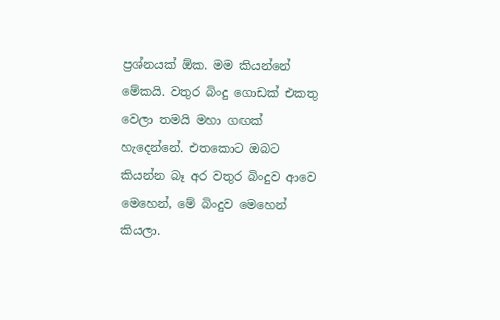ප්‍රශ්නයක් ඕක. මම කියන්නේ මේකයි. වතුර බිංදු ගොඩක් එකතු වෙලා තමයි මහා ගඟක් හැදෙන්නේ. එතකොට ඔබට කියන්න බෑ අර වතුර බිංදුව ආවෙ මෙහෙන්, මේ බිංදුව මෙහෙන් කියලා.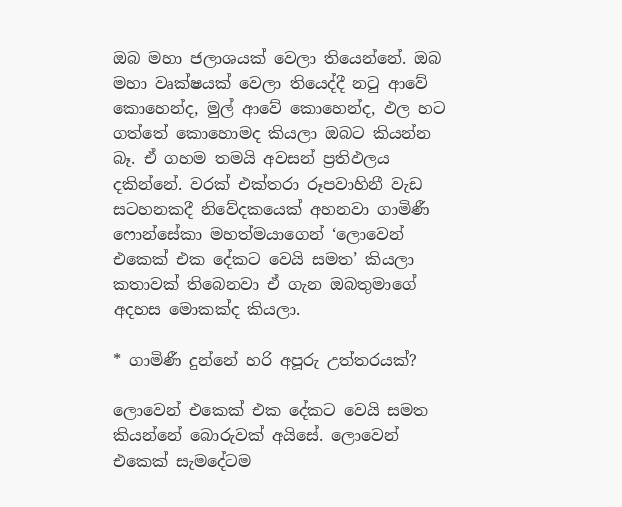ඔබ මහා ජලාශයක් වෙලා තියෙන්නේ. ඔබ මහා වෘක්ෂයක් වෙලා තියෙද්දී නටු ආවේ කොහෙන්ද, මුල් ආවේ කොහෙන්ද, ඵල හට ගත්තේ කොහොමද කියලා ඔබට කියන්න බෑ. ඒ ගහම තමයි අවසන් ප්‍රතිඵලය දකින්නේ. වරක් එක්තරා රූපවාහිනී වැඩ සටහනකදී නිවේදකයෙක් අහනවා ගාමිණී ෆොන්සේකා මහත්මයාගෙන් ‘ලොවෙන් එකෙක් එක දේකට වෙයි සමත’ කියලා කතාවක් තිබෙනවා ඒ ගැන ඔබතුමාගේ අදහස මොකක්ද කියලා.

* ගාමිණී දුන්නේ හරි අපූරු උත්තරයක්?

ලොවෙන් එකෙක් එක දේකට වෙයි සමත කියන්නේ බොරුවක් අයිසේ. ලොවෙන් එකෙක් සැමදේටම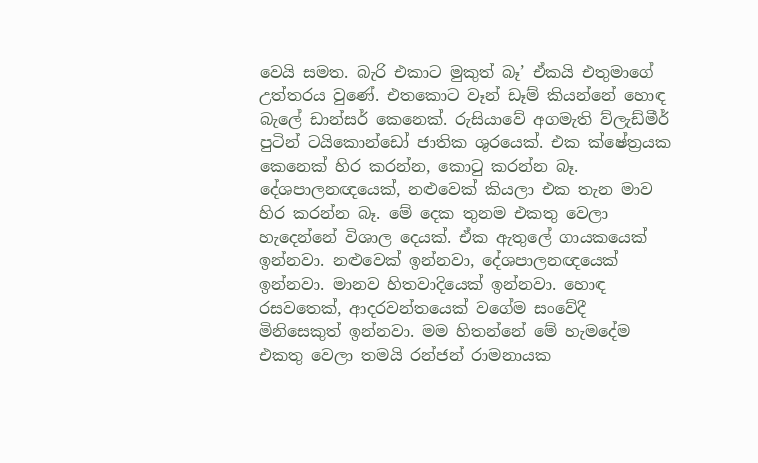වෙයි සමත. බැරි එකාට මුකුත් බෑ’ ඒකයි එතුමාගේ උත්තරය වුණේ. එතකොට වෑන් ඩෑම් කියන්නේ හොඳ බැලේ ඩාන්සර් කෙනෙක්. රුසියාවේ අගමැති ව්ලැඩ්මීර් පුටින් ටයිකොන්ඩෝ ජාතික ශුරයෙක්. එක ක්ෂේත්‍රයක කෙනෙක් හිර කරන්න, කොටු කරන්න බෑ. දේශපාලනඥයෙක්, නළුවෙක් කියලා එක තැන මාව හිර කරන්න බෑ. මේ දෙක තුනම එකතු වෙලා හැදෙන්නේ විශාල දෙයක්. ඒක ඇතුලේ ගායකයෙක් ඉන්නවා. නළුවෙක් ඉන්නවා, දේශපාලනඥයෙක් ඉන්නවා. මානව හිතවාදියෙක් ඉන්නවා. හොඳ රසවතෙක්, ආදරවන්තයෙක් වගේම සංවේදී මිනිසෙකුත් ඉන්නවා. මම හිතන්නේ මේ හැමදේම එකතු වෙලා තමයි රන්ජන් රාමනායක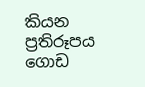කියන ප්‍රතිරූපය ගොඩ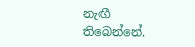නැඟී තිබෙන්නේ.